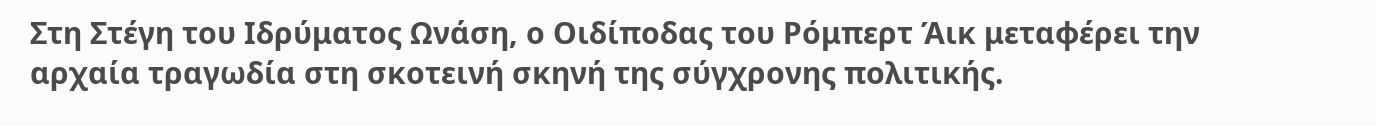Στη Στέγη του Ιδρύματος Ωνάση, ο Οιδίποδας του Ρόμπερτ Άικ μεταφέρει την αρχαία τραγωδία στη σκοτεινή σκηνή της σύγχρονης πολιτικής.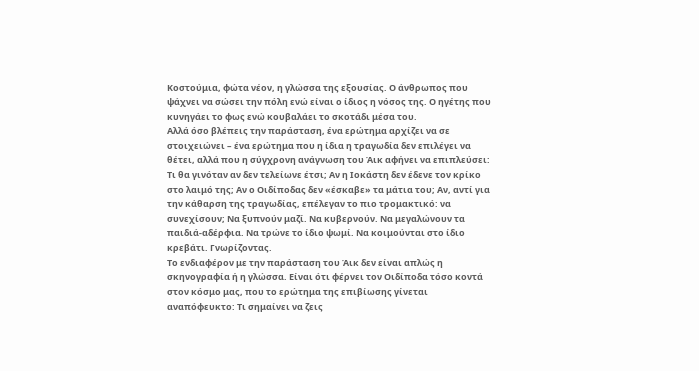Κοστούμια, φώτα νέον, η γλώσσα της εξουσίας. Ο άνθρωπος που ψάχνει να σώσει την πόλη ενώ είναι ο ίδιος η νόσος της. Ο ηγέτης που κυνηγάει το φως ενώ κουβαλάει το σκοτάδι μέσα του.
Αλλά όσο βλέπεις την παράσταση, ένα ερώτημα αρχίζει να σε στοιχειώνει – ένα ερώτημα που η ίδια η τραγωδία δεν επιλέγει να θέτει, αλλά που η σύγχρονη ανάγνωση του Άικ αφήνει να επιπλεύσει: Τι θα γινόταν αν δεν τελείωνε έτσι; Αν η Ιοκάστη δεν έδενε τον κρίκο στο λαιμό της; Αν ο Οιδίποδας δεν «έσκαβε» τα μάτια του; Αν, αντί για την κάθαρση της τραγωδίας, επέλεγαν το πιο τρομακτικό: να συνεχίσουν; Να ξυπνούν μαζί. Να κυβερνούν. Να μεγαλώνουν τα παιδιά-αδέρφια. Να τρώνε το ίδιο ψωμί. Να κοιμούνται στο ίδιο κρεβάτι. Γνωρίζοντας.
Το ενδιαφέρον με την παράσταση του Άικ δεν είναι απλώς η σκηνογραφία ή η γλώσσα. Είναι ότι φέρνει τον Οιδίποδα τόσο κοντά στον κόσμο μας, που το ερώτημα της επιβίωσης γίνεται αναπόφευκτο: Τι σημαίνει να ζεις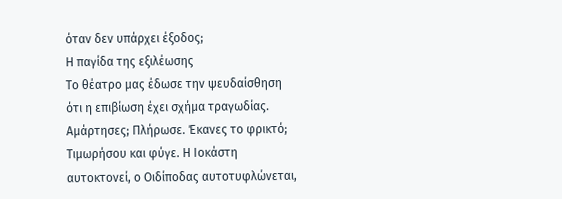όταν δεν υπάρχει έξοδος;
Η παγίδα της εξιλέωσης
Το θέατρο μας έδωσε την ψευδαίσθηση ότι η επιβίωση έχει σχήμα τραγωδίας. Αμάρτησες; Πλήρωσε. Έκανες το φρικτό; Τιμωρήσου και φύγε. Η Ιοκάστη αυτοκτονεί, ο Οιδίποδας αυτοτυφλώνεται,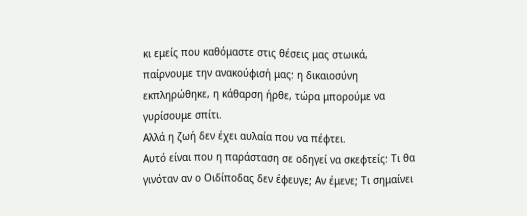κι εμείς που καθόμαστε στις θέσεις μας στωικά, παίρνουμε την ανακούφισή μας: η δικαιοσύνη εκπληρώθηκε, η κάθαρση ήρθε, τώρα μπορούμε να γυρίσουμε σπίτι.
Αλλά η ζωή δεν έχει αυλαία που να πέφτει.
Αυτό είναι που η παράσταση σε οδηγεί να σκεφτείς: Τι θα γινόταν αν ο Οιδίποδας δεν έφευγε; Αν έμενε; Τι σημαίνει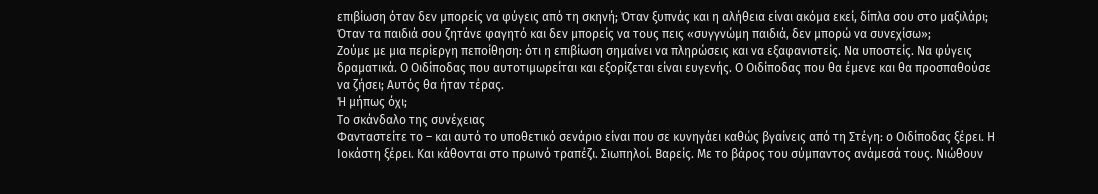επιβίωση όταν δεν μπορείς να φύγεις από τη σκηνή; Όταν ξυπνάς και η αλήθεια είναι ακόμα εκεί, δίπλα σου στο μαξιλάρι; Όταν τα παιδιά σου ζητάνε φαγητό και δεν μπορείς να τους πεις «συγγνώμη παιδιά, δεν μπορώ να συνεχίσω»;
Ζούμε με μια περίεργη πεποίθηση: ότι η επιβίωση σημαίνει να πληρώσεις και να εξαφανιστείς. Να υποστείς. Να φύγεις δραματικά. Ο Οιδίποδας που αυτοτιμωρείται και εξορίζεται είναι ευγενής. Ο Οιδίποδας που θα έμενε και θα προσπαθούσε να ζήσει; Αυτός θα ήταν τέρας.
Ή μήπως όχι;
Το σκάνδαλο της συνέχειας
Φανταστείτε το – και αυτό το υποθετικό σενάριο είναι που σε κυνηγάει καθώς βγαίνεις από τη Στέγη: ο Οιδίποδας ξέρει. Η Ιοκάστη ξέρει. Και κάθονται στο πρωινό τραπέζι. Σιωπηλοί. Βαρείς. Με το βάρος του σύμπαντος ανάμεσά τους. Νιώθουν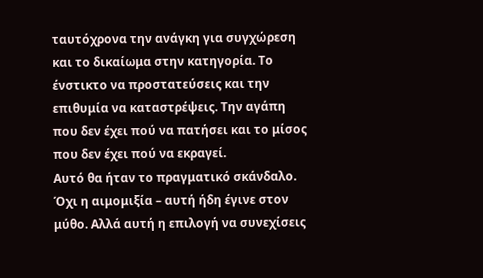ταυτόχρονα την ανάγκη για συγχώρεση και το δικαίωμα στην κατηγορία. Το ένστικτο να προστατεύσεις και την επιθυμία να καταστρέψεις. Την αγάπη που δεν έχει πού να πατήσει και το μίσος που δεν έχει πού να εκραγεί.
Αυτό θα ήταν το πραγματικό σκάνδαλο. Όχι η αιμομιξία – αυτή ήδη έγινε στον μύθο. Αλλά αυτή η επιλογή να συνεχίσεις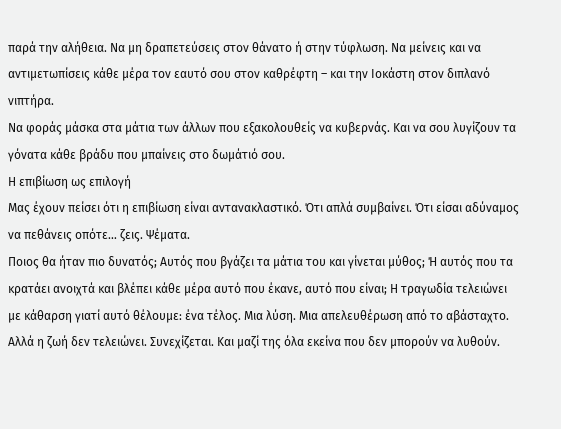παρά την αλήθεια. Να μη δραπετεύσεις στον θάνατο ή στην τύφλωση. Να μείνεις και να αντιμετωπίσεις κάθε μέρα τον εαυτό σου στον καθρέφτη – και την Ιοκάστη στον διπλανό νιπτήρα.
Να φοράς μάσκα στα μάτια των άλλων που εξακολουθείς να κυβερνάς. Και να σου λυγίζουν τα γόνατα κάθε βράδυ που μπαίνεις στο δωμάτιό σου.
Η επιβίωση ως επιλογή
Μας έχουν πείσει ότι η επιβίωση είναι αντανακλαστικό. Ότι απλά συμβαίνει. Ότι είσαι αδύναμος να πεθάνεις οπότε… ζεις. Ψέματα.
Ποιος θα ήταν πιο δυνατός; Αυτός που βγάζει τα μάτια του και γίνεται μύθος; Ή αυτός που τα κρατάει ανοιχτά και βλέπει κάθε μέρα αυτό που έκανε, αυτό που είναι; Η τραγωδία τελειώνει με κάθαρση γιατί αυτό θέλουμε: ένα τέλος. Μια λύση. Μια απελευθέρωση από το αβάσταχτο. Αλλά η ζωή δεν τελειώνει. Συνεχίζεται. Και μαζί της όλα εκείνα που δεν μπορούν να λυθούν.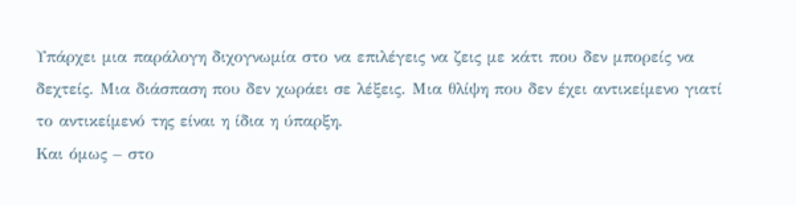Υπάρχει μια παράλογη διχογνωμία στο να επιλέγεις να ζεις με κάτι που δεν μπορείς να δεχτείς. Μια διάσπαση που δεν χωράει σε λέξεις. Μια θλίψη που δεν έχει αντικείμενο γιατί το αντικείμενό της είναι η ίδια η ύπαρξη.
Και όμως – στο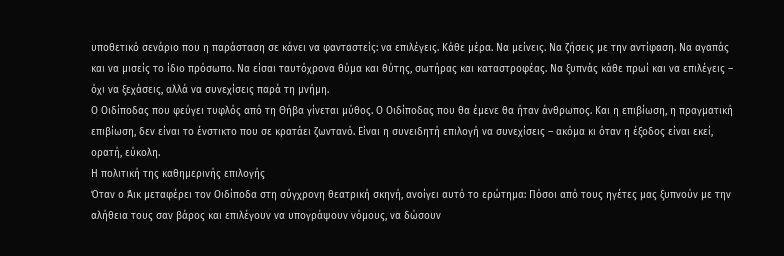υποθετικό σενάριο που η παράσταση σε κάνει να φανταστείς: να επιλέγεις. Κάθε μέρα. Να μείνεις. Να ζήσεις με την αντίφαση. Να αγαπάς και να μισείς το ίδιο πρόσωπο. Να είσαι ταυτόχρονα θύμα και θύτης, σωτήρας και καταστροφέας. Να ξυπνάς κάθε πρωί και να επιλέγεις – όχι να ξεχάσεις, αλλά να συνεχίσεις παρά τη μνήμη.
Ο Οιδίποδας που φεύγει τυφλός από τη Θήβα γίνεται μύθος. Ο Οιδίποδας που θα έμενε θα ήταν άνθρωπος. Και η επιβίωση, η πραγματική επιβίωση, δεν είναι το ένστικτο που σε κρατάει ζωντανό. Είναι η συνειδητή επιλογή να συνεχίσεις – ακόμα κι όταν η έξοδος είναι εκεί, ορατή, εύκολη.
Η πολιτική της καθημερινής επιλογής
Όταν ο Άικ μεταφέρει τον Οιδίποδα στη σύγχρονη θεατρική σκηνή, ανοίγει αυτό το ερώτημα: Πόσοι από τους ηγέτες μας ξυπνούν με την αλήθεια τους σαν βάρος και επιλέγουν να υπογράψουν νόμους, να δώσουν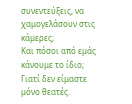συνεντεύξεις, να χαμογελάσουν στις κάμερες;
Και πόσοι από εμάς κάνουμε το ίδιο;
Γιατί δεν είμαστε μόνο θεατές.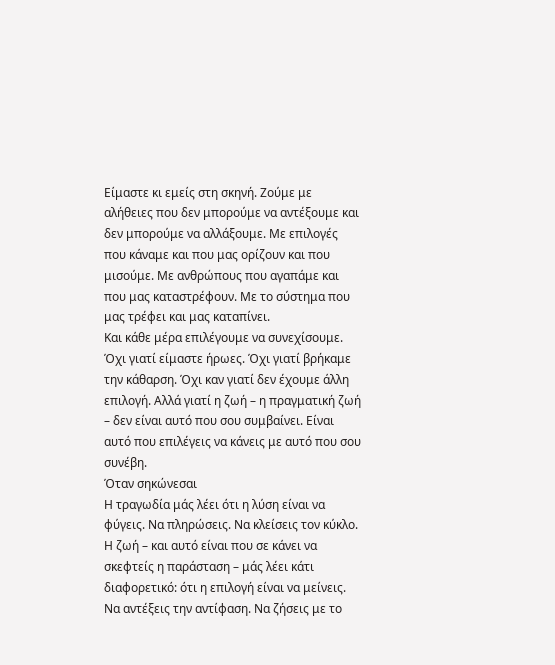Είμαστε κι εμείς στη σκηνή. Ζούμε με αλήθειες που δεν μπορούμε να αντέξουμε και δεν μπορούμε να αλλάξουμε. Με επιλογές που κάναμε και που μας ορίζουν και που μισούμε. Με ανθρώπους που αγαπάμε και που μας καταστρέφουν. Με το σύστημα που μας τρέφει και μας καταπίνει.
Και κάθε μέρα επιλέγουμε να συνεχίσουμε. Όχι γιατί είμαστε ήρωες. Όχι γιατί βρήκαμε την κάθαρση. Όχι καν γιατί δεν έχουμε άλλη επιλογή. Αλλά γιατί η ζωή – η πραγματική ζωή – δεν είναι αυτό που σου συμβαίνει. Είναι αυτό που επιλέγεις να κάνεις με αυτό που σου συνέβη.
Όταν σηκώνεσαι
Η τραγωδία μάς λέει ότι η λύση είναι να φύγεις. Να πληρώσεις. Να κλείσεις τον κύκλο.
Η ζωή – και αυτό είναι που σε κάνει να σκεφτείς η παράσταση – μάς λέει κάτι διαφορετικό: ότι η επιλογή είναι να μείνεις. Να αντέξεις την αντίφαση. Να ζήσεις με το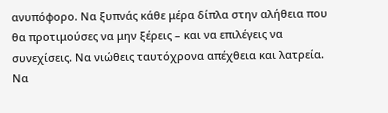ανυπόφορο. Να ξυπνάς κάθε μέρα δίπλα στην αλήθεια που θα προτιμούσες να μην ξέρεις – και να επιλέγεις να συνεχίσεις. Να νιώθεις ταυτόχρονα απέχθεια και λατρεία. Να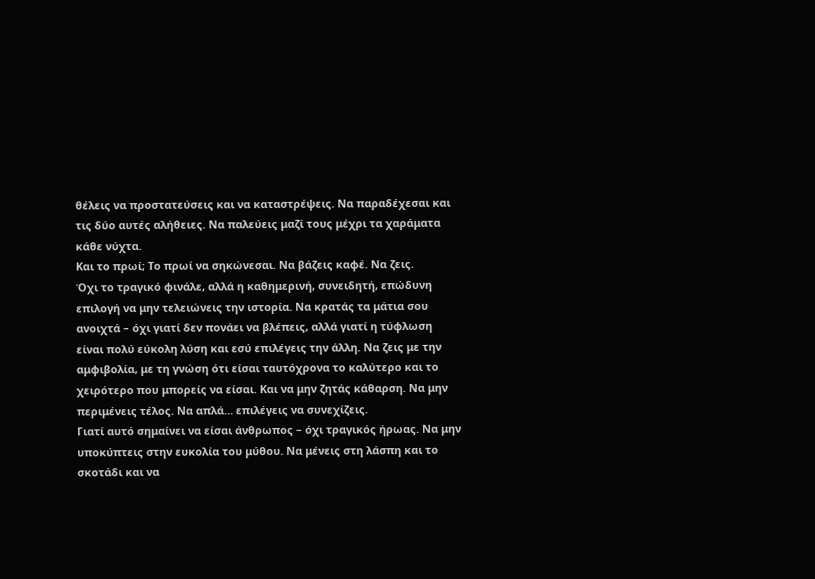θέλεις να προστατεύσεις και να καταστρέψεις. Να παραδέχεσαι και τις δύο αυτές αλήθειες. Να παλεύεις μαζί τους μέχρι τα χαράματα κάθε νύχτα.
Και το πρωί; Το πρωί να σηκώνεσαι. Να βάζεις καφέ. Να ζεις.
Όχι το τραγικό φινάλε, αλλά η καθημερινή, συνειδητή, επώδυνη επιλογή να μην τελειώνεις την ιστορία. Να κρατάς τα μάτια σου ανοιχτά – όχι γιατί δεν πονάει να βλέπεις, αλλά γιατί η τύφλωση είναι πολύ εύκολη λύση και εσύ επιλέγεις την άλλη. Να ζεις με την αμφιβολία, με τη γνώση ότι είσαι ταυτόχρονα το καλύτερο και το χειρότερο που μπορείς να είσαι. Και να μην ζητάς κάθαρση. Να μην περιμένεις τέλος. Να απλά… επιλέγεις να συνεχίζεις.
Γιατί αυτό σημαίνει να είσαι άνθρωπος – όχι τραγικός ήρωας. Να μην υποκύπτεις στην ευκολία του μύθου. Να μένεις στη λάσπη και το σκοτάδι και να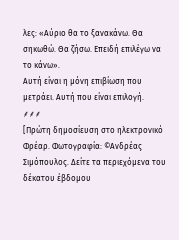λες: «Αύριο θα το ξανακάνω. Θα σηκωθώ. Θα ζήσω. Επειδή επιλέγω να το κάνω».
Αυτή είναι η μόνη επιβίωση που μετράει. Αυτή που είναι επιλογή.
⸙⸙⸙
[Πρώτη δημοσίευση στο ηλεκτρονικό Φρέαρ. Φωτογραφία: ©Ανδρέας Σιμόπουλος. Δείτε τα περιεχόμενα του δέκατου έβδομου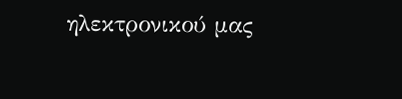ηλεκτρονικού μας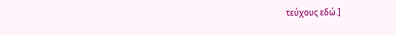τεύχους εδώ.]